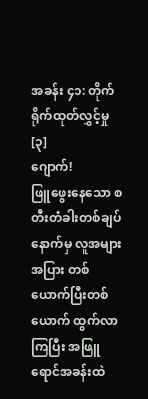အခန်း ၄၁: တိုက်ရိုက်ထုတ်လွှင့်မှု [၃]
ဂျောက်!
ဖြူဖွေးနေသော စတီးတံခါးတစ်ချပ်နောက်မှ လူအများအပြား တစ်ယောက်ပြီးတစ်ယောက် ထွက်လာကြပြီး အဖြူရောင်အခန်းထဲ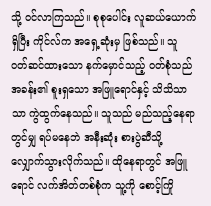သို့ ဝင်လာကြသည်။ စုစုပေါင်း လူဆယ်ယောက်ရှိပြီး ကိုင်လ်က အရှေ့ဆုံးမှ ဖြစ်သည်။ သူ ဝတ်ဆင်ထားသော နက်မှောင်သည့် ဝတ်စုံသည် အခန်း၏ စူးရှသော အဖြူရောင်နှင့် သိသိသာသာ ကွဲထွက်နေသည်။ သူသည် မည်သည့်နေရာတွင်မျှ ရပ်မနေဘဲ အနီးဆုံး စားပွဲဆီသို့ လျှောက်သွားလိုက်သည်။ ထိုနေရာတွင် အဖြူရောင် လက်အိတ်တစ်စုံက သူ့ကို စောင့်ကြို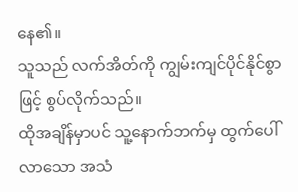နေ၏။
သူသည် လက်အိတ်ကို ကျွမ်းကျင်ပိုင်နိုင်စွာဖြင့် စွပ်လိုက်သည်။
ထိုအချိန်မှာပင် သူ့နောက်ဘက်မှ ထွက်ပေါ်လာသော အသံ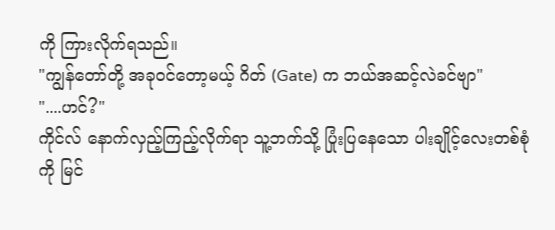ကို ကြားလိုက်ရသည်။
"ကျွန်တော်တို့ အခုဝင်တော့မယ့် ဂိတ် (Gate) က ဘယ်အဆင့်လဲခင်ဗျာ"
"....ဟင်?"
ကိုင်လ် နောက်လှည့်ကြည့်လိုက်ရာ သူ့ဘက်သို့ ပြုံးပြနေသော ပါးချိုင့်လေးတစ်စုံကို မြင်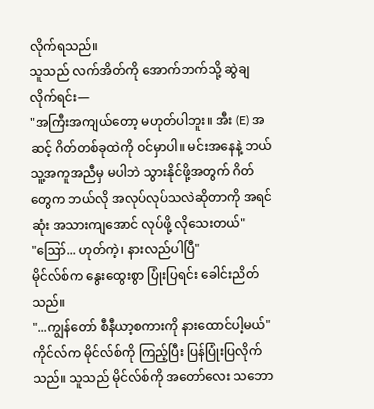လိုက်ရသည်။
သူသည် လက်အိတ်ကို အောက်ဘက်သို့ ဆွဲချလိုက်ရင်း—
"အကြီးအကျယ်တော့ မဟုတ်ပါဘူး။ အီး (E) အဆင့် ဂိတ်တစ်ခုထဲကို ဝင်မှာပါ။ မင်းအနေနဲ့ ဘယ်သူ့အကူအညီမှ မပါဘဲ သွားနိုင်ဖို့အတွက် ဂိတ်တွေက ဘယ်လို အလုပ်လုပ်သလဲဆိုတာကို အရင်ဆုံး အသားကျအောင် လုပ်ဖို့ လိုသေးတယ်"
"ဪ... ဟုတ်ကဲ့၊ နားလည်ပါပြီ"
မိုင်လ်စ်က နွေးထွေးစွာ ပြုံးပြရင်း ခေါင်းညိတ်သည်။
"...ကျွန်တော် စီနီယာ့စကားကို နားထောင်ပါ့မယ်"
ကိုင်လ်က မိုင်လ်စ်ကို ကြည့်ပြီး ပြန်ပြုံးပြလိုက်သည်။ သူသည် မိုင်လ်စ်ကို အတော်လေး သဘော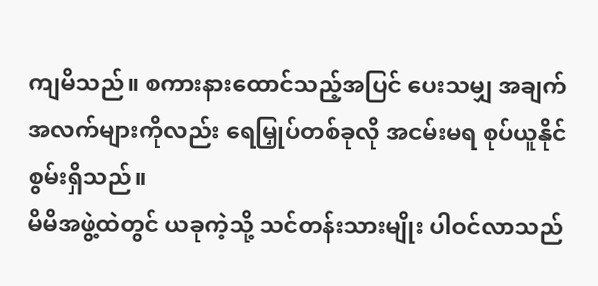ကျမိသည်။ စကားနားထောင်သည့်အပြင် ပေးသမျှ အချက်အလက်များကိုလည်း ရေမြှုပ်တစ်ခုလို အငမ်းမရ စုပ်ယူနိုင်စွမ်းရှိသည်။
မိမိအဖွဲ့ထဲတွင် ယခုကဲ့သို့ သင်တန်းသားမျိုး ပါဝင်လာသည်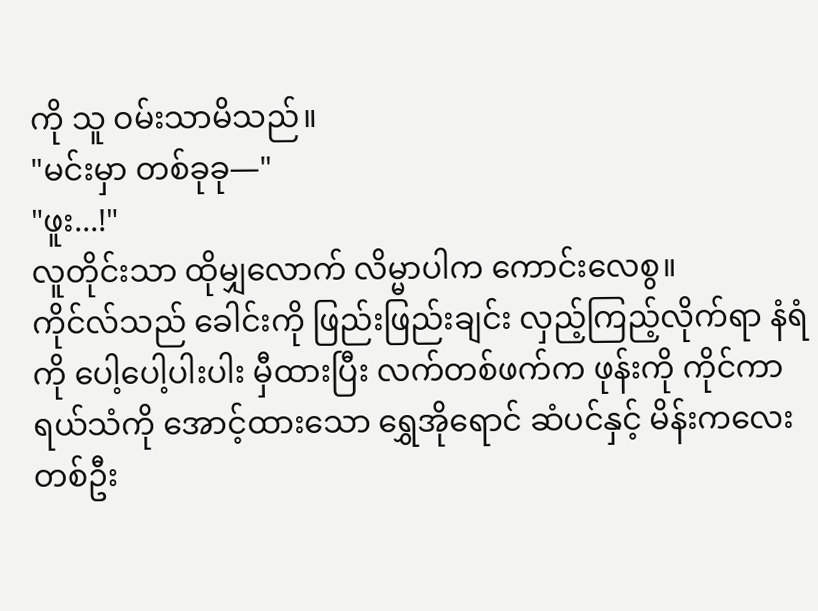ကို သူ ဝမ်းသာမိသည်။
"မင်းမှာ တစ်ခုခု—"
"ဖူး...!"
လူတိုင်းသာ ထိုမျှလောက် လိမ္မာပါက ကောင်းလေစွ။
ကိုင်လ်သည် ခေါင်းကို ဖြည်းဖြည်းချင်း လှည့်ကြည့်လိုက်ရာ နံရံကို ပေါ့ပေါ့ပါးပါး မှီထားပြီး လက်တစ်ဖက်က ဖုန်းကို ကိုင်ကာ ရယ်သံကို အောင့်ထားသော ရွှေအိုရောင် ဆံပင်နှင့် မိန်းကလေးတစ်ဦး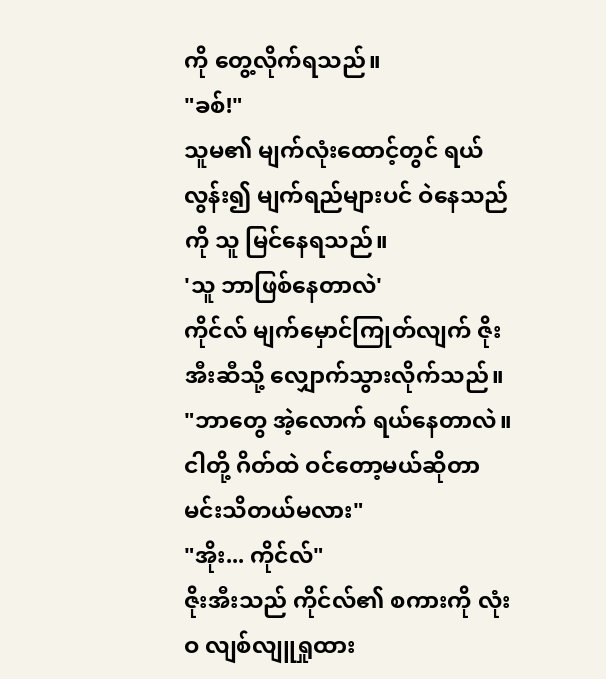ကို တွေ့လိုက်ရသည်။
"ခစ်!"
သူမ၏ မျက်လုံးထောင့်တွင် ရယ်လွန်း၍ မျက်ရည်များပင် ဝဲနေသည်ကို သူ မြင်နေရသည်။
'သူ ဘာဖြစ်နေတာလဲ'
ကိုင်လ် မျက်မှောင်ကြုတ်လျက် ဇိုးအီးဆီသို့ လျှောက်သွားလိုက်သည်။
"ဘာတွေ အဲ့လောက် ရယ်နေတာလဲ။ ငါတို့ ဂိတ်ထဲ ဝင်တော့မယ်ဆိုတာ မင်းသိတယ်မလား"
"အိုး... ကိုင်လ်"
ဇိုးအီးသည် ကိုင်လ်၏ စကားကို လုံးဝ လျစ်လျူရှုထား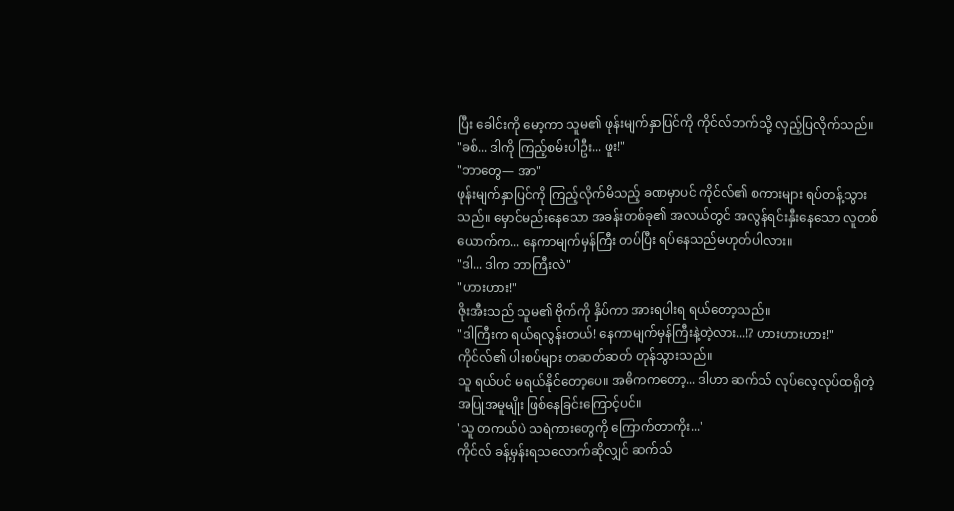ပြီး ခေါင်းကို မော့ကာ သူမ၏ ဖုန်းမျက်နှာပြင်ကို ကိုင်လ်ဘက်သို့ လှည့်ပြလိုက်သည်။
"ခစ်... ဒါကို ကြည့်စမ်းပါဦး... ဖူး!"
"ဘာတွေ— အာ"
ဖုန်းမျက်နှာပြင်ကို ကြည့်လိုက်မိသည့် ခဏမှာပင် ကိုင်လ်၏ စကားများ ရပ်တန့်သွားသည်။ မှောင်မည်းနေသော အခန်းတစ်ခု၏ အလယ်တွင် အလွန်ရင်းနှီးနေသော လူတစ်ယောက်က... နေကာမျက်မှန်ကြီး တပ်ပြီး ရပ်နေသည်မဟုတ်ပါလား။
"ဒါ... ဒါက ဘာကြီးလဲ"
"ဟားဟား!"
ဇိုးအီးသည် သူမ၏ ဗိုက်ကို နှိပ်ကာ အားရပါးရ ရယ်တော့သည်။
"ဒါကြီးက ရယ်ရလွန်းတယ်! နေကာမျက်မှန်ကြီးနဲ့တဲ့လား...!? ဟားဟားဟား!"
ကိုင်လ်၏ ပါးစပ်များ တဆတ်ဆတ် တုန်သွားသည်။
သူ ရယ်ပင် မရယ်နိုင်တော့ပေ။ အဓိကကတော့... ဒါဟာ ဆက်သ် လုပ်လေ့လုပ်ထရှိတဲ့ အပြုအမူမျိုး ဖြစ်နေခြင်းကြောင့်ပင်။
'သူ တကယ်ပဲ သရဲကားတွေကို ကြောက်တာကိုး...'
ကိုင်လ် ခန့်မှန်းရသလောက်ဆိုလျှင် ဆက်သ်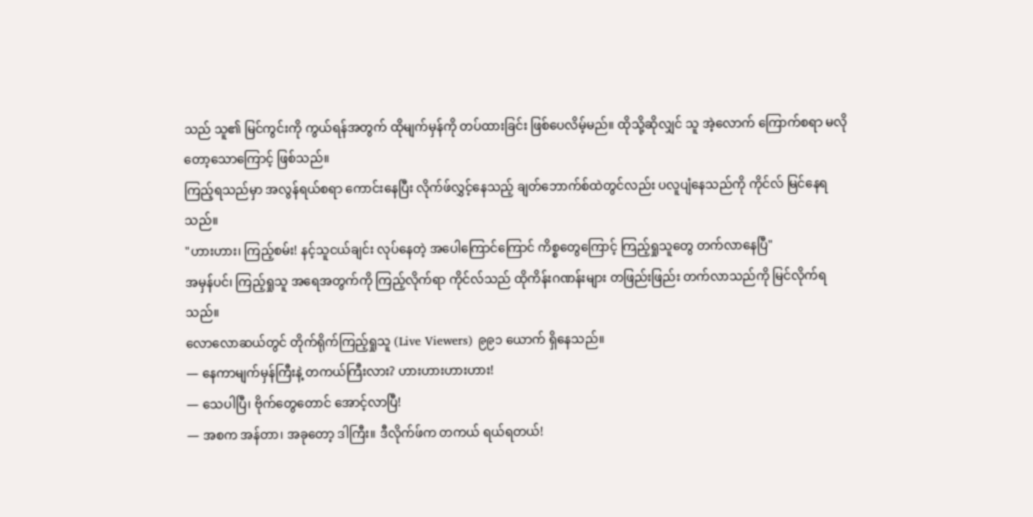သည် သူ၏ မြင်ကွင်းကို ကွယ်ရန်အတွက် ထိုမျက်မှန်ကို တပ်ထားခြင်း ဖြစ်ပေလိမ့်မည်။ ထိုသို့ဆိုလျှင် သူ အဲ့လောက် ကြောက်စရာ မလိုတော့သောကြောင့် ဖြစ်သည်။
ကြည့်ရသည်မှာ အလွန်ရယ်စရာ ကောင်းနေပြီး လိုက်ဖ်လွှင့်နေသည့် ချတ်ဘောက်စ်ထဲတွင်လည်း ပလူပျံနေသည်ကို ကိုင်လ် မြင်နေရသည်။
"ဟားဟား၊ ကြည့်စမ်း! နင့်သူငယ်ချင်း လုပ်နေတဲ့ အပေါကြောင်ကြောင် ကိစ္စတွေကြောင့် ကြည့်ရှုသူတွေ တက်လာနေပြီ"
အမှန်ပင်၊ ကြည့်ရှုသူ အရေအတွက်ကို ကြည့်လိုက်ရာ ကိုင်လ်သည် ထိုကိန်းဂဏန်းများ တဖြည်းဖြည်း တက်လာသည်ကို မြင်လိုက်ရသည်။
လောလောဆယ်တွင် တိုက်ရိုက်ကြည့်ရှုသူ (Live Viewers) ၉၉၁ ယောက် ရှိနေသည်။
— နေကာမျက်မှန်ကြီးနဲ့ တကယ်ကြီးလား? ဟားဟားဟားဟား!
— သေပါပြီ၊ ဗိုက်တွေတောင် အောင့်လာပြီ!
— အစက အန်တာ၊ အခုတော့ ဒါကြီး။ ဒီလိုက်ဖ်က တကယ် ရယ်ရတယ်!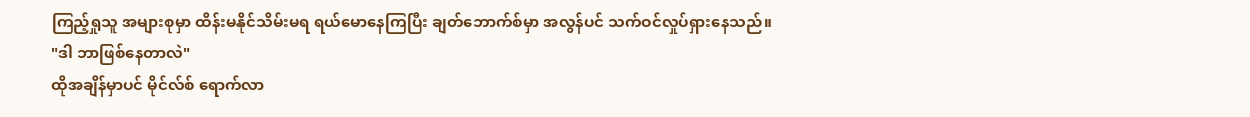ကြည့်ရှုသူ အများစုမှာ ထိန်းမနိုင်သိမ်းမရ ရယ်မောနေကြပြီး ချတ်ဘောက်စ်မှာ အလွန်ပင် သက်ဝင်လှုပ်ရှားနေသည်။
"ဒါ ဘာဖြစ်နေတာလဲ"
ထိုအချိန်မှာပင် မိုင်လ်စ် ရောက်လာ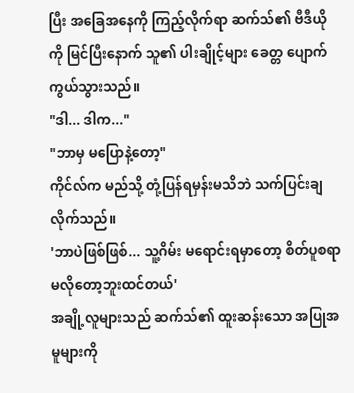ပြီး အခြေအနေကို ကြည့်လိုက်ရာ ဆက်သ်၏ ဗီဒီယိုကို မြင်ပြီးနောက် သူ၏ ပါးချိုင့်များ ခေတ္တ ပျောက်ကွယ်သွားသည်။
"ဒါ... ဒါက..."
"ဘာမှ မပြောနဲ့တော့"
ကိုင်လ်က မည်သို့ တုံ့ပြန်ရမှန်းမသိဘဲ သက်ပြင်းချလိုက်သည်။
'ဘာပဲဖြစ်ဖြစ်... သူ့ဂိမ်း မရောင်းရမှာတော့ စိတ်ပူစရာ မလိုတော့ဘူးထင်တယ်'
အချို့လူများသည် ဆက်သ်၏ ထူးဆန်းသော အပြုအမူများကို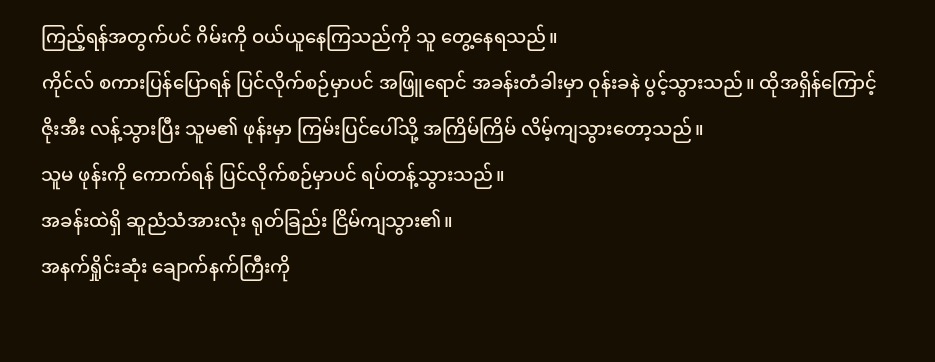ကြည့်ရန်အတွက်ပင် ဂိမ်းကို ဝယ်ယူနေကြသည်ကို သူ တွေ့နေရသည်။
ကိုင်လ် စကားပြန်ပြောရန် ပြင်လိုက်စဉ်မှာပင် အဖြူရောင် အခန်းတံခါးမှာ ဝုန်းခနဲ ပွင့်သွားသည်။ ထိုအရှိန်ကြောင့် ဇိုးအီး လန့်သွားပြီး သူမ၏ ဖုန်းမှာ ကြမ်းပြင်ပေါ်သို့ အကြိမ်ကြိမ် လိမ့်ကျသွားတော့သည်။
သူမ ဖုန်းကို ကောက်ရန် ပြင်လိုက်စဉ်မှာပင် ရပ်တန့်သွားသည်။
အခန်းထဲရှိ ဆူညံသံအားလုံး ရုတ်ခြည်း ငြိမ်ကျသွား၏။
အနက်ရှိုင်းဆုံး ချောက်နက်ကြီးကို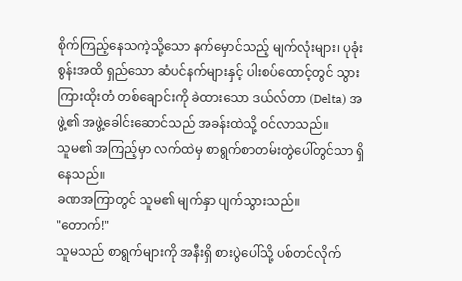စိုက်ကြည့်နေသကဲ့သို့သော နက်မှောင်သည့် မျက်လုံးများ၊ ပုခုံးစွန်းအထိ ရှည်သော ဆံပင်နက်များနှင့် ပါးစပ်ထောင့်တွင် သွားကြားထိုးတံ တစ်ချောင်းကို ခဲထားသော ဒယ်လ်တာ (Delta) အဖွဲ့၏ အဖွဲ့ခေါင်းဆောင်သည် အခန်းထဲသို့ ဝင်လာသည်။
သူမ၏ အကြည့်မှာ လက်ထဲမှ စာရွက်စာတမ်းတွဲပေါ်တွင်သာ ရှိနေသည်။
ခဏအကြာတွင် သူမ၏ မျက်နှာ ပျက်သွားသည်။
"တောက်!"
သူမသည် စာရွက်များကို အနီးရှိ စားပွဲပေါ်သို့ ပစ်တင်လိုက်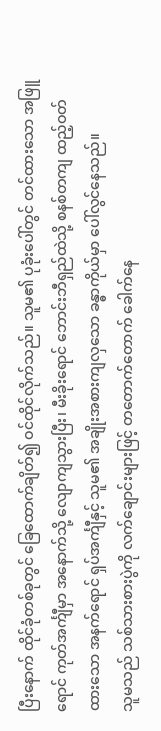ပြီးနောက် ထိုင်ခုံတစ်ခုတွင် ခြေထောက်ချိတ်၍ ဝင်ထိုင်လိုက်သည်။ သူမ၏ ပုခုံးပေါ်တွင် တင်ထားသော အဖြူရောင် ကုတ်အင်္ကျီမှာ အနောက်သို့ လျောကျသွားပြီး၊ မီးခိုးရောင် ဘောင်းဘီရှည်ထဲသို့ စနစ်တကျ ထည့်ဝတ်ထားသော အနက်ရောင် ရှပ်အင်္ကျီနှင့် သူမ၏ အချိုးအစားကျလှသော ခန္ဓာကိုယ်မှာ ပေါ်လွင်နေသည်။
သူမသည် သစ်သားစားပွဲကို လက်ချောင်းများဖြင့် တတောက်တောက် ခေါက်နေ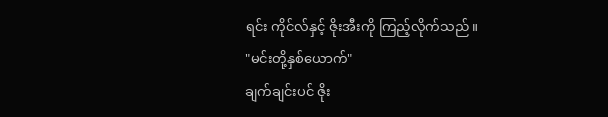ရင်း ကိုင်လ်နှင့် ဇိုးအီးကို ကြည့်လိုက်သည်။
"မင်းတို့နှစ်ယောက်"
ချက်ချင်းပင် ဇိုး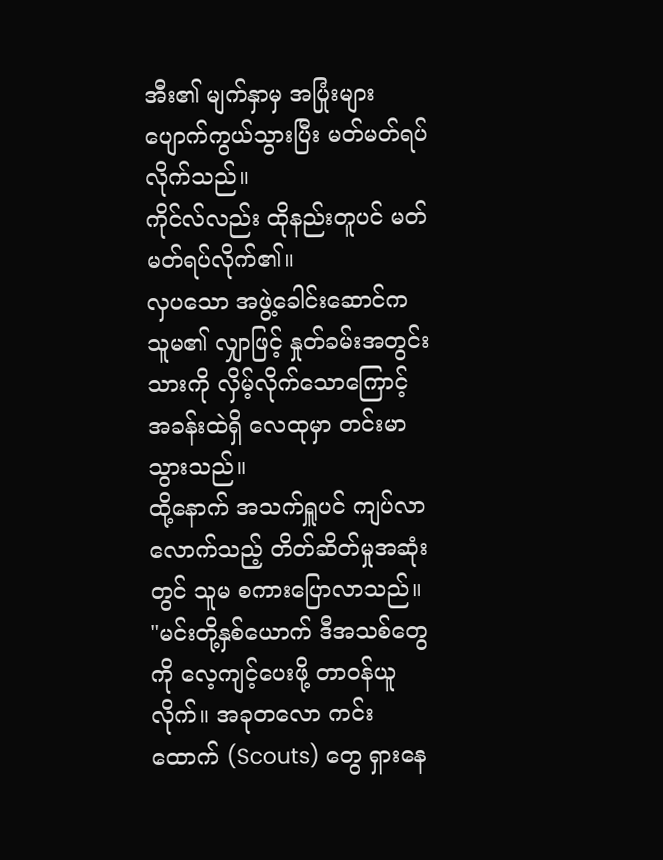အီး၏ မျက်နှာမှ အပြုံးများ ပျောက်ကွယ်သွားပြီး မတ်မတ်ရပ်လိုက်သည်။
ကိုင်လ်လည်း ထိုနည်းတူပင် မတ်မတ်ရပ်လိုက်၏။
လှပသော အဖွဲ့ခေါင်းဆောင်က သူမ၏ လျှာဖြင့် နှုတ်ခမ်းအတွင်းသားကို လှိမ့်လိုက်သောကြောင့် အခန်းထဲရှိ လေထုမှာ တင်းမာသွားသည်။
ထို့နောက် အသက်ရှူပင် ကျပ်လာလောက်သည့် တိတ်ဆိတ်မှုအဆုံးတွင် သူမ စကားပြောလာသည်။
"မင်းတို့နှစ်ယောက် ဒီအသစ်တွေကို လေ့ကျင့်ပေးဖို့ တာဝန်ယူလိုက်။ အခုတလော ကင်းထောက် (Scouts) တွေ ရှားနေ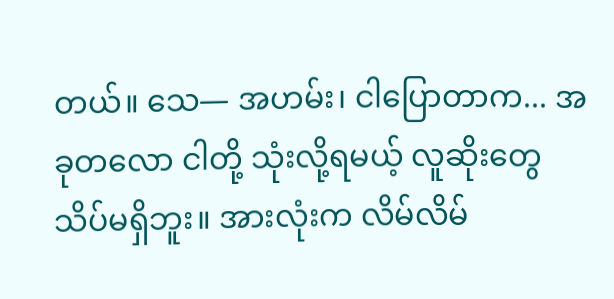တယ်။ သေ— အဟမ်း၊ ငါပြောတာက... အခုတလော ငါတို့ သုံးလို့ရမယ့် လူဆိုးတွေ သိပ်မရှိဘူး။ အားလုံးက လိမ်လိမ်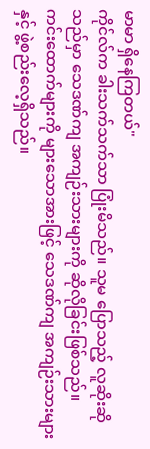မာမာ ရှိနေကြတယ်"
ကိုင်လ်က ခါးသက်သက်သာ ပြုံးမိသည်။ သူမ ပြောသည့် လူဆိုးဆိုသည်မှာ သေဒဏ်ကျ အကျဉ်းသားများကို ဆိုလိုခြင်းဖြစ်သည်။
ကင်းထောက်များကို များသောအားဖြင့် သေဒဏ်ကျ အကျဉ်းသားများနှင့် ဖွဲ့စည်းလေ့ရှိသည်။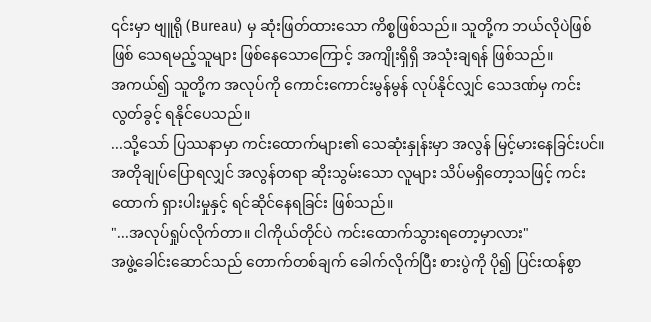၎င်းမှာ ဗျူရို (Bureau) မှ ဆုံးဖြတ်ထားသော ကိစ္စဖြစ်သည်။ သူတို့က ဘယ်လိုပဲဖြစ်ဖြစ် သေရမည့်သူများ ဖြစ်နေသောကြောင့် အကျိုးရှိရှိ အသုံးချရန် ဖြစ်သည်။
အကယ်၍ သူတို့က အလုပ်ကို ကောင်းကောင်းမွန်မွန် လုပ်နိုင်လျှင် သေဒဏ်မှ ကင်းလွတ်ခွင့် ရနိုင်ပေသည်။
...သို့သော် ပြဿနာမှာ ကင်းထောက်များ၏ သေဆုံးနှုန်းမှာ အလွန် မြင့်မားနေခြင်းပင်။
အတိုချုပ်ပြောရလျှင် အလွန်တရာ ဆိုးသွမ်းသော လူများ သိပ်မရှိတော့သဖြင့် ကင်းထောက် ရှားပါးမှုနှင့် ရင်ဆိုင်နေရခြင်း ဖြစ်သည်။
"...အလုပ်ရှုပ်လိုက်တာ။ ငါကိုယ်တိုင်ပဲ ကင်းထောက်သွားရတော့မှာလား"
အဖွဲ့ခေါင်းဆောင်သည် တောက်တစ်ချက် ခေါက်လိုက်ပြီး စားပွဲကို ပို၍ ပြင်းထန်စွာ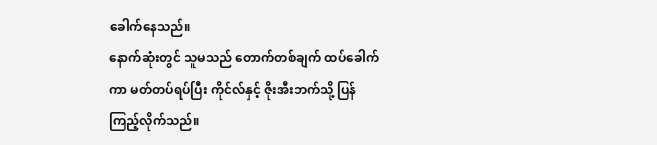ခေါက်နေသည်။
နောက်ဆုံးတွင် သူမသည် တောက်တစ်ချက် ထပ်ခေါက်ကာ မတ်တပ်ရပ်ပြီး ကိုင်လ်နှင့် ဇိုးအီးဘက်သို့ ပြန်ကြည့်လိုက်သည်။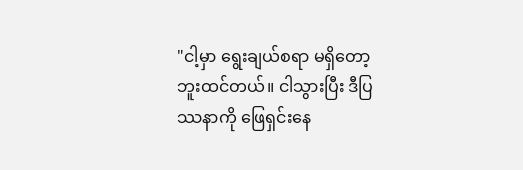"ငါ့မှာ ရွေးချယ်စရာ မရှိတော့ဘူးထင်တယ်။ ငါသွားပြီး ဒီပြဿနာကို ဖြေရှင်းနေ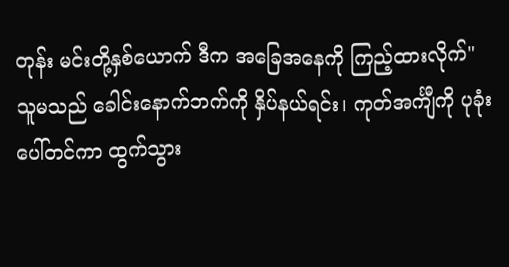တုန်း မင်းတို့နှစ်ယောက် ဒီက အခြေအနေကို ကြည့်ထားလိုက်"
သူမသည် ခေါင်းနောက်ဘက်ကို နှိပ်နယ်ရင်း၊ ကုတ်အင်္ကျီကို ပုခုံးပေါ်တင်ကာ ထွက်သွား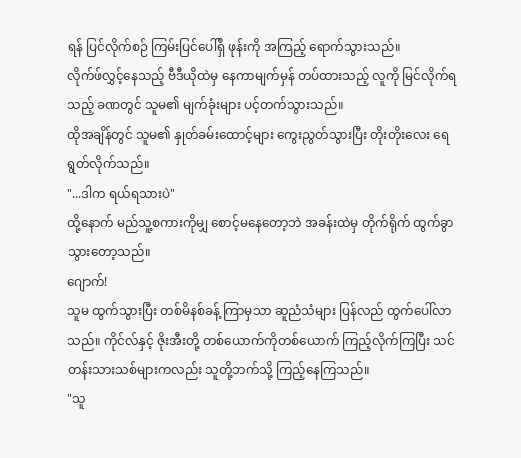ရန် ပြင်လိုက်စဉ် ကြမ်းပြင်ပေါ်ရှိ ဖုန်းကို အကြည့် ရောက်သွားသည်။
လိုက်ဖ်လွှင့်နေသည့် ဗီဒီယိုထဲမှ နေကာမျက်မှန် တပ်ထားသည့် လူကို မြင်လိုက်ရသည့် ခဏတွင် သူမ၏ မျက်ခုံးများ ပင့်တက်သွားသည်။
ထိုအချိန်တွင် သူမ၏ နှုတ်ခမ်းထောင့်များ ကွေးညွတ်သွားပြီး တိုးတိုးလေး ရေရွတ်လိုက်သည်။
"...ဒါက ရယ်ရသားပဲ"
ထို့နောက် မည်သူ့စကားကိုမျှ စောင့်မနေတော့ဘဲ အခန်းထဲမှ တိုက်ရိုက် ထွက်ခွာသွားတော့သည်။
ဂျောက်!
သူမ ထွက်သွားပြီး တစ်မိနစ်ခန့် ကြာမှသာ ဆူညံသံများ ပြန်လည် ထွက်ပေါ်လာသည်။ ကိုင်လ်နှင့် ဇိုးအီးတို့ တစ်ယောက်ကိုတစ်ယောက် ကြည့်လိုက်ကြပြီး သင်တန်းသားသစ်များကလည်း သူတို့ဘက်သို့ ကြည့်နေကြသည်။
"သူ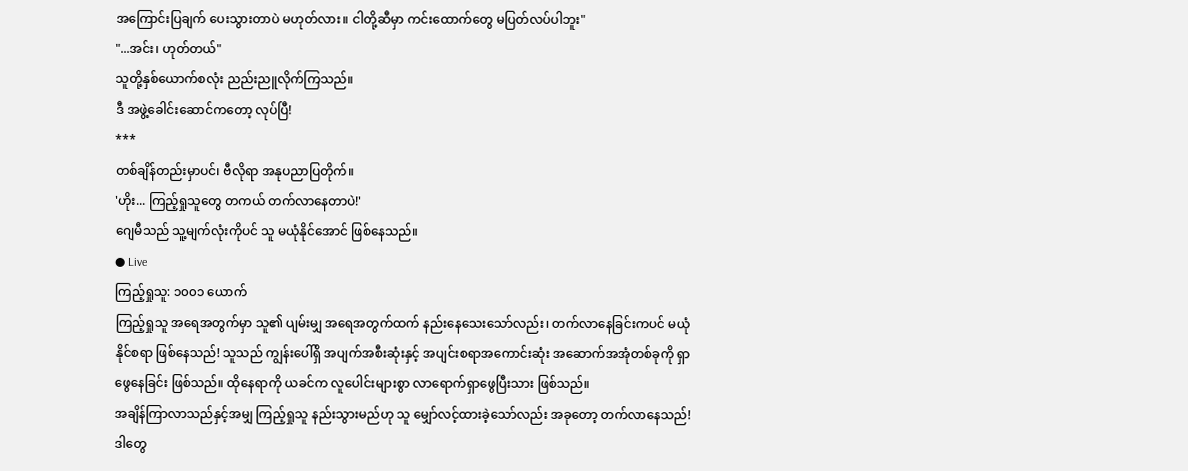အကြောင်းပြချက် ပေးသွားတာပဲ မဟုတ်လား။ ငါတို့ဆီမှာ ကင်းထောက်တွေ မပြတ်လပ်ပါဘူး"
"...အင်း၊ ဟုတ်တယ်"
သူတို့နှစ်ယောက်စလုံး ညည်းညူလိုက်ကြသည်။
ဒီ အဖွဲ့ခေါင်းဆောင်ကတော့ လုပ်ပြီ!
***
တစ်ချိန်တည်းမှာပင်၊ ဗီလိုရာ အနုပညာပြတိုက်။
'ဟိုး... ကြည့်ရှုသူတွေ တကယ် တက်လာနေတာပဲ!'
ဂျေမီသည် သူ့မျက်လုံးကိုပင် သူ မယုံနိုင်အောင် ဖြစ်နေသည်။
● Live
ကြည့်ရှုသူ: ၁၀၀၁ ယောက်
ကြည့်ရှုသူ အရေအတွက်မှာ သူ၏ ပျမ်းမျှ အရေအတွက်ထက် နည်းနေသေးသော်လည်း၊ တက်လာနေခြင်းကပင် မယုံနိုင်စရာ ဖြစ်နေသည်! သူသည် ကျွန်းပေါ်ရှိ အပျက်အစီးဆုံးနှင့် အပျင်းစရာအကောင်းဆုံး အဆောက်အအုံတစ်ခုကို ရှာဖွေနေခြင်း ဖြစ်သည်။ ထိုနေရာကို ယခင်က လူပေါင်းများစွာ လာရောက်ရှာဖွေပြီးသား ဖြစ်သည်။
အချိန်ကြာလာသည်နှင့်အမျှ ကြည့်ရှုသူ နည်းသွားမည်ဟု သူ မျှော်လင့်ထားခဲ့သော်လည်း အခုတော့ တက်လာနေသည်!
ဒါတွေ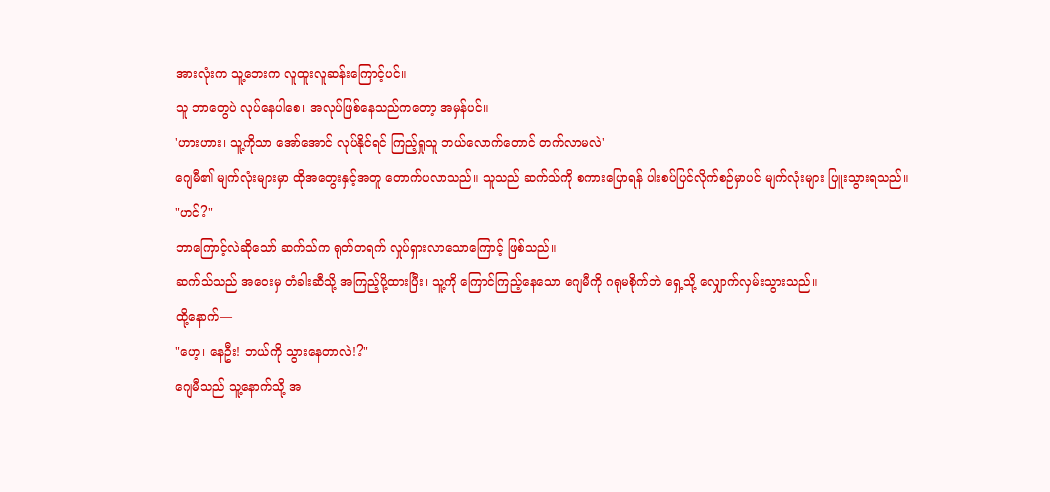အားလုံးက သူ့ဘေးက လူထူးလူဆန်းကြောင့်ပင်။
သူ ဘာတွေပဲ လုပ်နေပါစေ၊ အလုပ်ဖြစ်နေသည်ကတော့ အမှန်ပင်။
'ဟားဟား၊ သူ့ကိုသာ အော်အောင် လုပ်နိုင်ရင် ကြည့်ရှုသူ ဘယ်လောက်တောင် တက်လာမလဲ'
ဂျေမီ၏ မျက်လုံးများမှာ ထိုအတွေးနှင့်အတူ တောက်ပလာသည်။ သူသည် ဆက်သ်ကို စကားပြောရန် ပါးစပ်ပြင်လိုက်စဉ်မှာပင် မျက်လုံးများ ပြူးသွားရသည်။
"ဟင်?"
ဘာကြောင့်လဲဆိုသော် ဆက်သ်က ရုတ်တရက် လှုပ်ရှားလာသောကြောင့် ဖြစ်သည်။
ဆက်သ်သည် အဝေးမှ တံခါးဆီသို့ အကြည့်ပို့ထားပြီး၊ သူ့ကို ကြောင်ကြည့်နေသော ဂျေမီကို ဂရုမစိုက်ဘဲ ရှေ့သို့ လျှောက်လှမ်းသွားသည်။
ထို့နောက်—
"ဟေ့၊ နေဦး! ဘယ်ကို သွားနေတာလဲ!?"
ဂျေမီသည် သူ့နောက်သို့ အ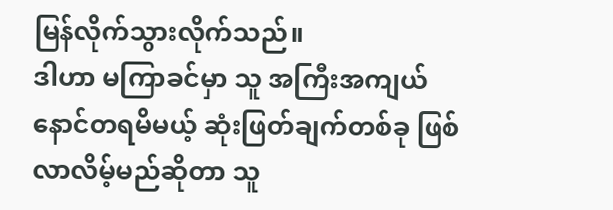မြန်လိုက်သွားလိုက်သည်။
ဒါဟာ မကြာခင်မှာ သူ အကြီးအကျယ် နောင်တရမိမယ့် ဆုံးဖြတ်ချက်တစ်ခု ဖြစ်လာလိမ့်မည်ဆိုတာ သူ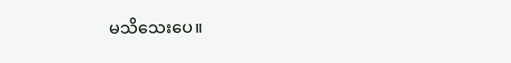မသိသေးပေ။